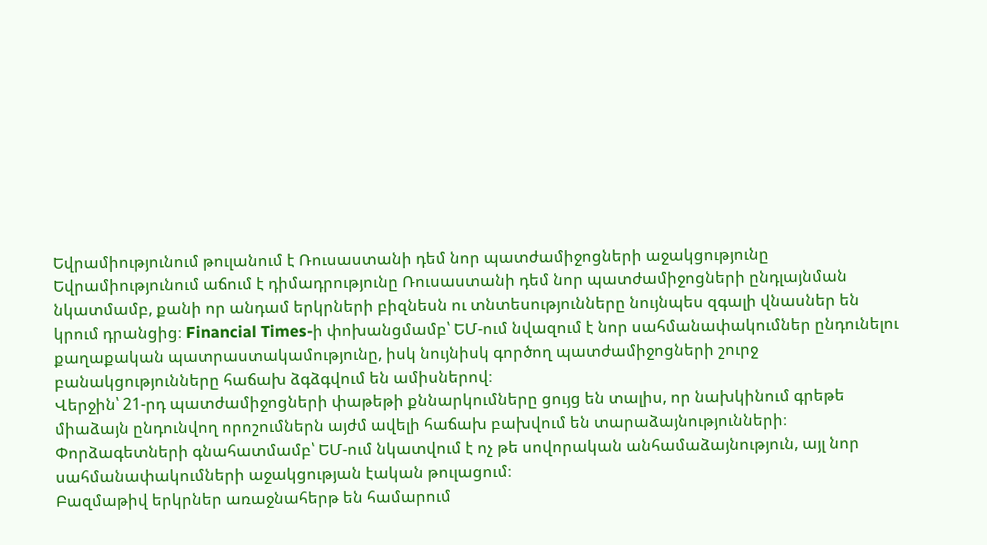Եվրամիությունում թուլանում է Ռուսաստանի դեմ նոր պատժամիջոցների աջակցությունը
Եվրամիությունում աճում է դիմադրությունը Ռուսաստանի դեմ նոր պատժամիջոցների ընդլայնման նկատմամբ, քանի որ անդամ երկրների բիզնեսն ու տնտեսությունները նույնպես զգալի վնասներ են կրում դրանցից։ Financial Times-ի փոխանցմամբ՝ ԵՄ-ում նվազում է նոր սահմանափակումներ ընդունելու քաղաքական պատրաստակամությունը, իսկ նույնիսկ գործող պատժամիջոցների շուրջ բանակցությունները հաճախ ձգձգվում են ամիսներով։
Վերջին՝ 21-րդ պատժամիջոցների փաթեթի քննարկումները ցույց են տալիս, որ նախկինում գրեթե միաձայն ընդունվող որոշումներն այժմ ավելի հաճախ բախվում են տարաձայնությունների։ Փորձագետների գնահատմամբ՝ ԵՄ-ում նկատվում է ոչ թե սովորական անհամաձայնություն, այլ նոր սահմանափակումների աջակցության էական թուլացում։
Բազմաթիվ երկրներ առաջնահերթ են համարում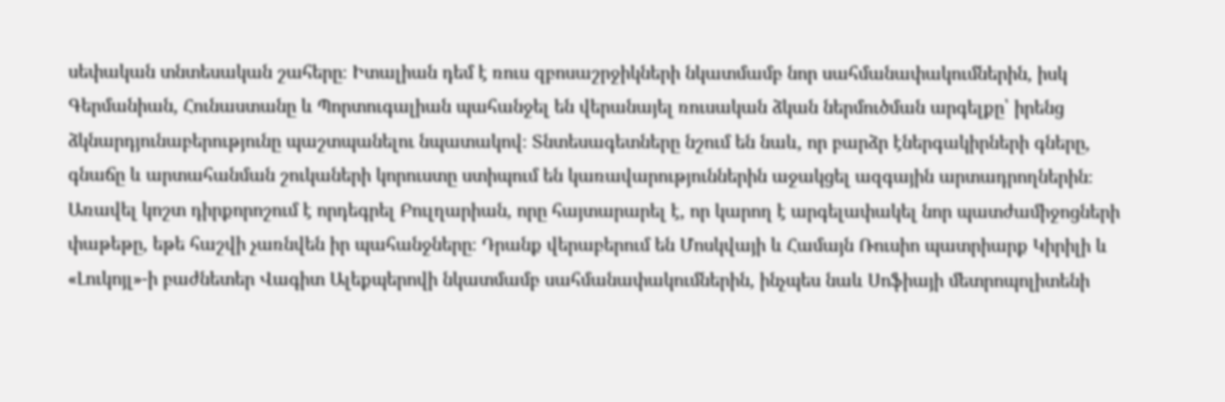սեփական տնտեսական շահերը։ Իտալիան դեմ է ռուս զբոսաշրջիկների նկատմամբ նոր սահմանափակումներին, իսկ Գերմանիան, Հունաստանը և Պորտուգալիան պահանջել են վերանայել ռուսական ձկան ներմուծման արգելքը՝ իրենց ձկնարդյունաբերությունը պաշտպանելու նպատակով։ Տնտեսագետները նշում են նաև, որ բարձր էներգակիրների գները, գնաճը և արտահանման շուկաների կորուստը ստիպում են կառավարություններին աջակցել ազգային արտադրողներին։
Առավել կոշտ դիրքորոշում է որդեգրել Բուլղարիան, որը հայտարարել է, որ կարող է արգելափակել նոր պատժամիջոցների փաթեթը, եթե հաշվի չառնվեն իր պահանջները։ Դրանք վերաբերում են Մոսկվայի և Համայն Ռուսիո պատրիարք Կիրիլի և «Լուկոյլ»-ի բաժնետեր Վագիտ Ալեքպերովի նկատմամբ սահմանափակումներին, ինչպես նաև Սոֆիայի մետրոպոլիտենի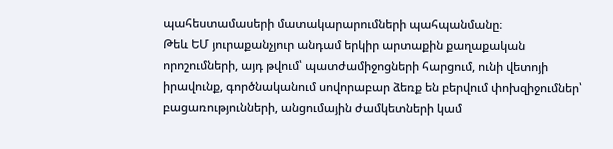պահեստամասերի մատակարարումների պահպանմանը։
Թեև ԵՄ յուրաքանչյուր անդամ երկիր արտաքին քաղաքական որոշումների, այդ թվում՝ պատժամիջոցների հարցում, ունի վետոյի իրավունք, գործնականում սովորաբար ձեռք են բերվում փոխզիջումներ՝ բացառությունների, անցումային ժամկետների կամ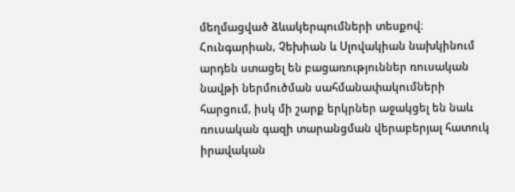մեղմացված ձևակերպումների տեսքով։ Հունգարիան, Չեխիան և Սլովակիան նախկինում արդեն ստացել են բացառություններ ռուսական նավթի ներմուծման սահմանափակումների հարցում, իսկ մի շարք երկրներ աջակցել են նաև ռուսական գազի տարանցման վերաբերյալ հատուկ իրավական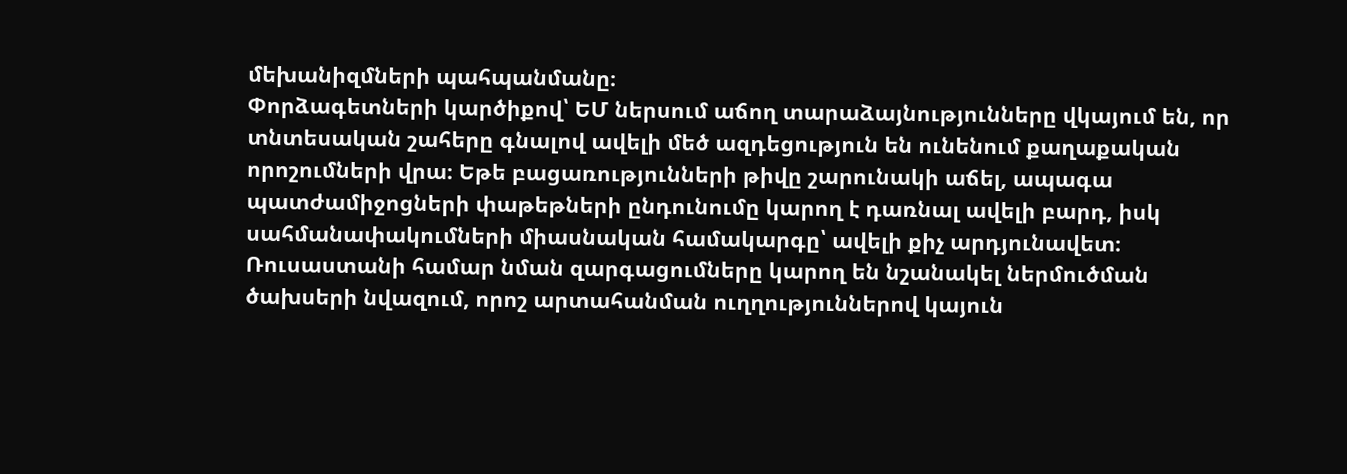մեխանիզմների պահպանմանը։
Փորձագետների կարծիքով՝ ԵՄ ներսում աճող տարաձայնությունները վկայում են, որ տնտեսական շահերը գնալով ավելի մեծ ազդեցություն են ունենում քաղաքական որոշումների վրա։ Եթե բացառությունների թիվը շարունակի աճել, ապագա պատժամիջոցների փաթեթների ընդունումը կարող է դառնալ ավելի բարդ, իսկ սահմանափակումների միասնական համակարգը՝ ավելի քիչ արդյունավետ։
Ռուսաստանի համար նման զարգացումները կարող են նշանակել ներմուծման ծախսերի նվազում, որոշ արտահանման ուղղություններով կայուն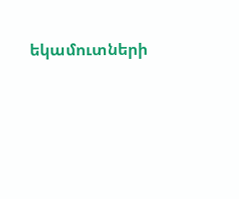եկամուտների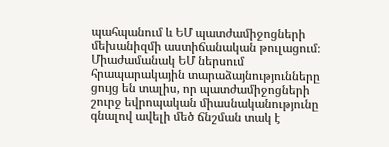պահպանում և ԵՄ պատժամիջոցների մեխանիզմի աստիճանական թուլացում։ Միաժամանակ ԵՄ ներսում հրապարակային տարաձայնությունները ցույց են տալիս, որ պատժամիջոցների շուրջ եվրոպական միասնականությունը գնալով ավելի մեծ ճնշման տակ է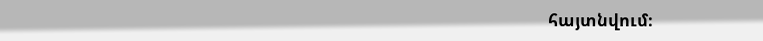հայտնվում։